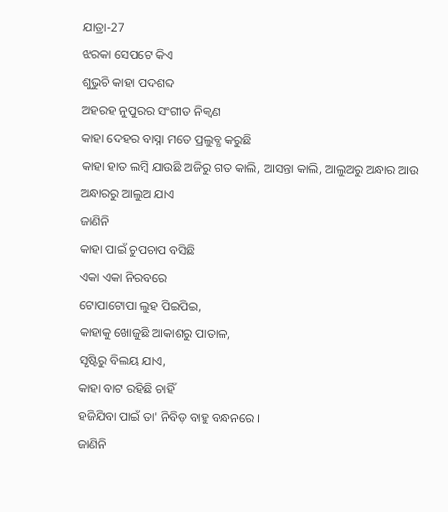ଯାତ୍ରା-27
ଝରକା ସେପଟେ କିଏ
ଶୁଭୁଚି କାହା ପଦଶବ୍ଦ
ଅହରହ ନୁପୁରର ସଂଗୀତ ନିକ୍ଵଣ
କାହା ଦେହର ବାସ୍ନା ମତେ ପ୍ରଲୁବ୍ଧ କରୁଛି
କାହା ହାତ ଲମ୍ବି ଯାଉଛି ଅଜିରୁ ଗତ କାଲି, ଆସନ୍ତା କାଲି, ଆଲୁଅରୁ ଅନ୍ଧାର ଆଉ
ଅନ୍ଧାରରୁ ଆଲୁଅ ଯାଏ
ଜାଣିନି
କାହା ପାଇଁ ଚୁପଚାପ ବସିଛି
ଏକା ଏକା ନିରବରେ
ଟୋପାଟୋପା ଲୁହ ପିଇପିଇ,
କାହାକୁ ଖୋଜୁଛି ଆକାଶରୁ ପାତାଳ,
ସୃଷ୍ଟିରୁ ବିଲୟ ଯାଏ,
କାହା ବାଟ ରହିଛି ଚାହିଁ
ହଜିଯିବା ପାଇଁ ତା' ନିବିଡ଼ ବାହୁ ବନ୍ଧନରେ ।
ଜାଣିନି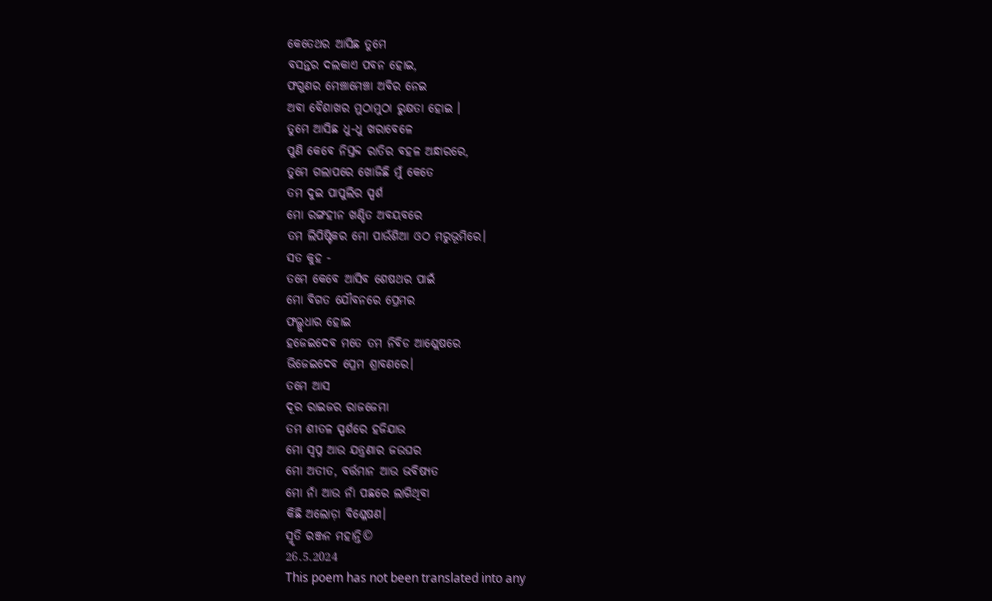କେତେଥର ଆସିଛ ତୁମେ
ବସନ୍ତର ଦଲକାଏ ପବନ ହୋଇ,
ଫଗୁଣର ମେଞ୍ଚାମେଞ୍ଚା ଅବିର ନେଇ
ଅବା ବୈଶାଖର ମୁଠାମୁଠା ରୁକ୍ଷତା ହୋଇ ।
ତୁମେ ଆସିଛ ଧୁ-ଧୁ ଖରାବେଳେ
ପୁଣି କେବେ ନିସ୍ତବ୍ଦ ରାତିର ବହଳ ଅନ୍ଧାରରେ,
ତୁମେ ଗଲାପରେ ଖୋଜିଛି ମୁଁ କେତେ
ତମ ଦୁଇ ପାପୁଲିର ସ୍ପର୍ଶ
ମୋ ରଙ୍ଗହୀନ ଖଣ୍ଡିତ ଅବୟବରେ
ତମ ଲିପିଷ୍ଟିକର ମୋ ପାଉଁଶିଆ ଓଠ ମରୁଭୂମିରେ।
ସତ କୁହ -
ତମେ କେବେ ଆସିବ ଶେଷଥର ପାଇଁ
ମୋ ବିଗତ ଯୌବନରେ ପ୍ରେମର
ଫଲ୍ଗୁଧାର ହୋଇ
ହଜେଇଦେବ ମତେ ତମ ନିବିଡ ଆଶ୍ଲେଷରେ
ଭିଜେଇଦେବ ପ୍ରେମ ଶ୍ରାବଣରେ।
ତମେ ଆସ
ଦୂର ରାଇଜର ରାଜଜେମା
ତମ ଶୀତଳ ସ୍ପର୍ଶରେ ହଜିଯାଉ
ମୋ ସ୍ବପ୍ନ ଆଉ ଯନ୍ତ୍ରଣାର ଜଉଘର
ମୋ ଅତୀତ, ବର୍ତ୍ତମାନ ଆଉ ଭବିଷ୍ୟତ
ମୋ ନାଁ ଆଉ ନାଁ ପଛରେ ଲାଗିଥିବା
କିଛି ଅଲୋଡ଼ା ବିଶ୍ଳେଷଣ।
ସ୍ମୃତି ରଞ୍ଜନ ମହାନ୍ତି©
26.5.2024
This poem has not been translated into any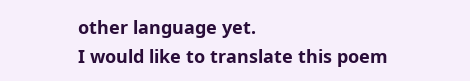other language yet.
I would like to translate this poem